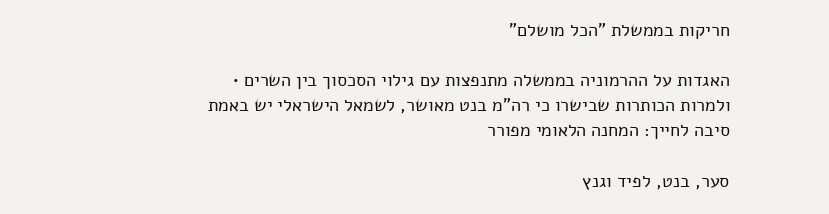חריקות בממשלת "הכל מושלם"

האגדות על ההרמוניה בממשלה מתנפצות עם גילוי הסכסוך בין השרים • ולמרות הכותרות שבישרו כי רה"מ בנט מאושר, לשמאל הישראלי יש באמת סיבה לחייך: המחנה הלאומי מפורר

סער, בנט, לפיד וגנץ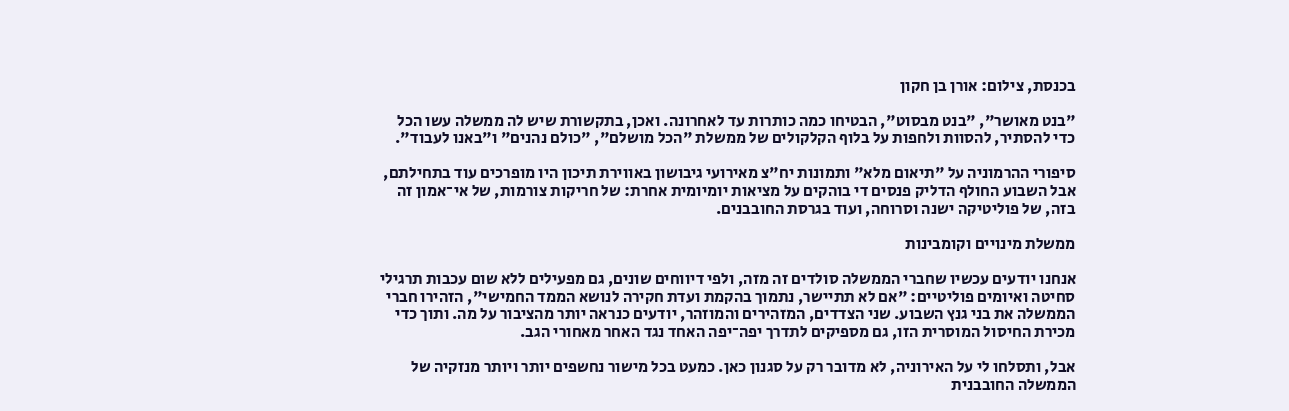בכנסת, צילום: אורן בן חקון

"בנט מאושר", "בנט מבסוט", הבטיחו כמה כותרות עד לאחרונה. ואכן, בתקשורת שיש לה ממשלה עשו הכל כדי להסתיר, להסוות ולחפות על בלוף הקלקולים של ממשלת "הכל מושלם", "כולם נהנים" ו"באנו לעבוד".

סיפורי ההרמוניה על "תיאום מלא" ותמונות יח"צ מאירועי גיבושון באווירת תיכון היו מופרכים עוד בתחילתם, אבל השבוע החולף הדליק פנסים די בוהקים על מציאות יומיומית אחרת: של חריקות צורמות, של אי־אמון זה בזה, של פוליטיקה ישנה וסרוחה, ועוד בגרסת החובבנים.

ממשלת מינויים וקומבינות

אנחנו יודעים עכשיו שחברי הממשלה סולדים זה מזה, ולפי דיווחים שונים, גם מפעילים ללא שום עכבות תרגילי סחיטה ואיומים פוליטיים: "אם לא תתיישר, נתמוך בהקמת ועדת חקירה לנושא הממד החמישי", הזהירו חברי הממשלה את בני גנץ השבוע. שני הצדדים, המזהירים והמוזהר, יודעים כנראה יותר מהציבור על מה. ותוך כדי מכירת החיסול המוסרית הזו, גם מספיקים לתדרך יפה־יפה האחד נגד האחר מאחורי הגב.

אבל, ותסלחו לי על האירוניה, לא מדובר רק על סגנון כאן. כמעט בכל מישור נחשפים יותר ויותר מנזקיה של הממשלה החובבנית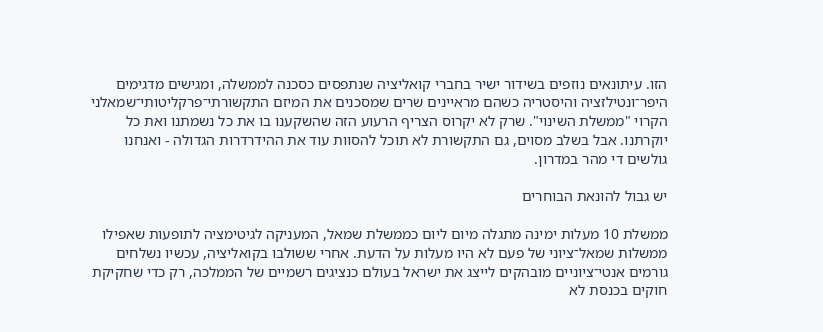הזו. עיתונאים נוזפים בשידור ישיר בחברי קואליציה שנתפסים כסכנה לממשלה, ומגישים מדגימים היפר־ונטילזציה והיסטריה כשהם מראיינים שרים שמסכנים את המיזם התקשורתי־פרקליטותי־שמאלני הקרוי "ממשלת השינוי". שרק לא יקרוס הצריף הרעוע הזה שהשקענו בו את כל נשמתנו ואת כל יוקרתנו. אבל בשלב מסוים, גם התקשורת לא תוכל להסוות עוד את ההידרדרות הגדולה - ואנחנו גולשים די מהר במדרון.

יש גבול להונאת הבוחרים

ממשלת 10 מעלות ימינה מתגלה מיום ליום כממשלת שמאל, המעניקה לגיטימציה לתופעות שאפילו ממשלות שמאל־ציוני של פעם לא היו מעלות על הדעת. אחרי ששולבו בקואליציה, עכשיו נשלחים גורמים אנטי־ציוניים מובהקים לייצג את ישראל בעולם כנציגים רשמיים של הממלכה, רק כדי שחקיקת חוקים בכנסת לא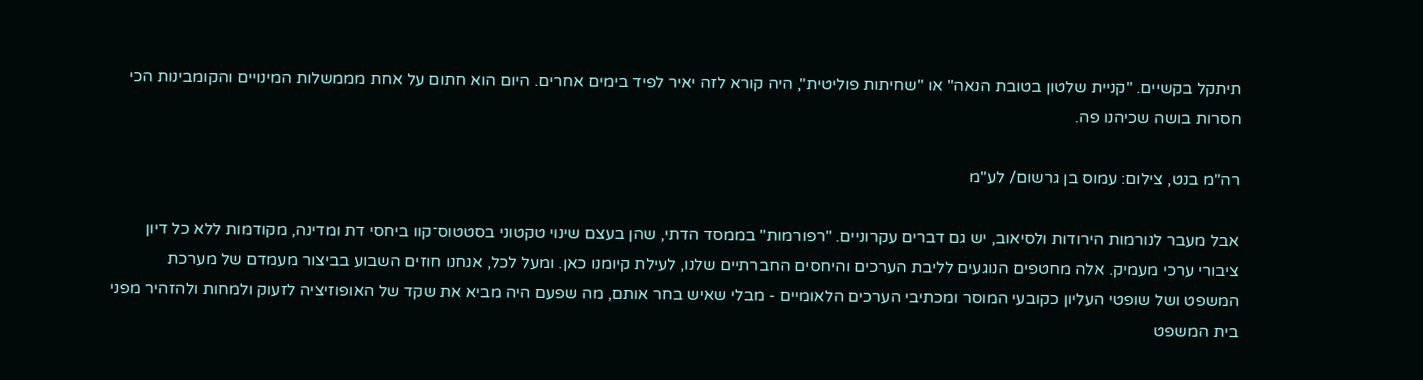תיתקל בקשיים. "קניית שלטון בטובת הנאה" או "שחיתות פוליטית", היה קורא לזה יאיר לפיד בימים אחרים. היום הוא חתום על אחת מממשלות המינויים והקומבינות הכי חסרות בושה שכיהנו פה.

רה"מ בנט, צילום: עמוס בן גרשום/ לע"מ

אבל מעבר לנורמות הירודות ולסיאוב, יש גם דברים עקרוניים. "רפורמות" בממסד הדתי, שהן בעצם שינוי טקטוני בסטטוס־קוו ביחסי דת ומדינה, מקודמות ללא כל דיון ציבורי ערכי מעמיק. אלה מחטפים הנוגעים לליבת הערכים והיחסים החברתיים שלנו, לעילת קיומנו כאן. ומעל לכל, אנחנו חוזים השבוע בביצור מעמדם של מערכת המשפט ושל שופטי העליון כקובעי המוסר ומכתיבי הערכים הלאומיים - מבלי שאיש בחר אותם, מה שפעם היה מביא את שקד של האופוזיציה לזעוק ולמחות ולהזהיר מפני בית המשפט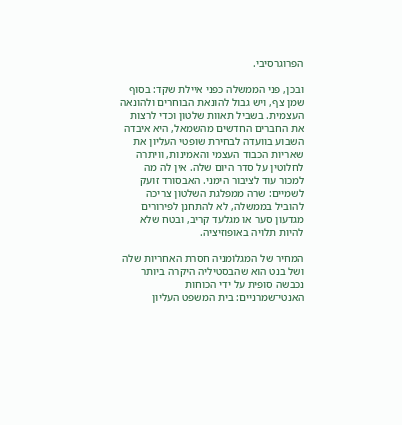הפרוגרסיבי.

ובכן, פני הממשלה כפני איילת שקד: בסוף שמן צף, ויש גבול להונאת הבוחרים ולהונאה העצמית. בשביל תאוות שלטון וכדי לרצות את החברים החדשים מהשמאל, היא איבדה השבוע בוועדה לבחירת שופטי העליון את שאריות הכבוד העצמי והאמינות, וויתרה לחלוטין על סדר היום שלה. אין לה מה למכור עוד לציבור הימני. האבסורד זועק לשמיים: שרה ממפלגת השלטון צריכה להוביל בממשלה, לא להתחנן לפירורים מגדעון סער או מגלעד קריב, ובטח שלא להיות תלויה באופוזיציה.

המחיר של המגלומניה חסרת האחריות שלה ושל בנט הוא שהבסטיליה היקרה ביותר נכבשה סופית על ידי הכוחות האנטי־שמרניים: בית המשפט העליון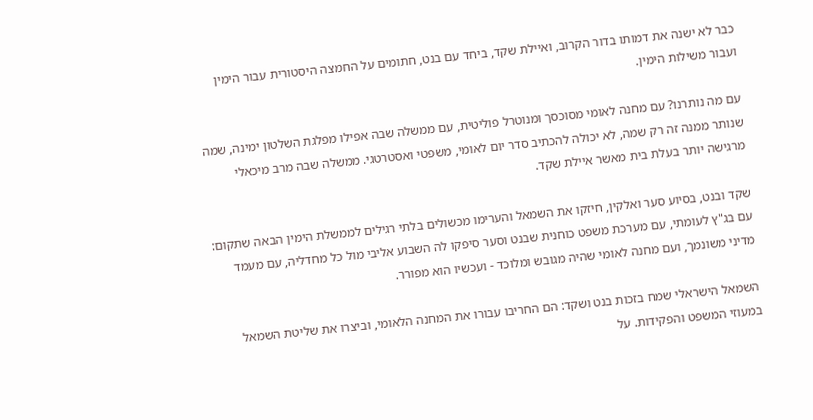כבר לא ישנה את דמותו בדור הקרוב, ואיילת שקד, ביחד עם בנט, חתומים על החמצה היסטורית עבור הימין ועבור משילות הימין.

עם מה נותרנו? עם מחנה לאומי מסוכסך ומנוטרל פוליטית, עם ממשלה שבה אפילו מפלגת השלטון ימינה, שמה שנותר ממנה זה רק שמה, לא יכולה להכתיב סדר יום לאומי, משפטי ואסטרטגי. ממשלה שבה מרב מיכאלי מרגישה יותר בעלת בית מאשר איילת שקד.

שקד ובנט, בסיוע סער ואלקין, חיזקו את השמאל והערימו מכשולים בלתי רגילים לממשלת הימין הבאה שתקום: עם בג"ץ לעומתי, עם מערכת משפט כוחנית שבנט וסער סיפקו לה השבוע אליבי מול כל מחדליה, עם מעמד מדיני משונמך, ועם מחנה לאומי שהיה מגובש ומלוכד - ועכשיו הוא מפורר.

השמאל הישראלי שמח בזכות בנט ושקד: הם החריבו עבורו את המחנה הלאומי, וביצרו את שליטת השמאל במעוזי המשפט והפקידות. על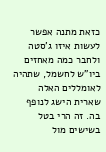כזאת מתנה אפשר לעשות איזו ג'סטה ולחבר כמה מאחזים ביו"ש לחשמל, שתהיה לאומללים האלה שארית הישג לנופף בה. זה הרי בטל בשישים מול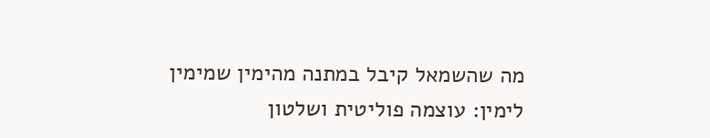מה שהשמאל קיבל במתנה מהימין שמימין לימין: עוצמה פוליטית ושלטון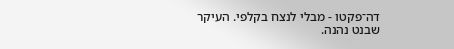דה־פקטו - מבלי לנצח בקלפי. העיקר שבנט נהנה.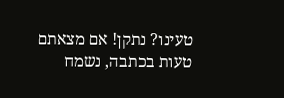טעינו? נתקן! אם מצאתם טעות בכתבה, נשמח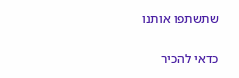שתשתפו אותנו

כדאי להכיר